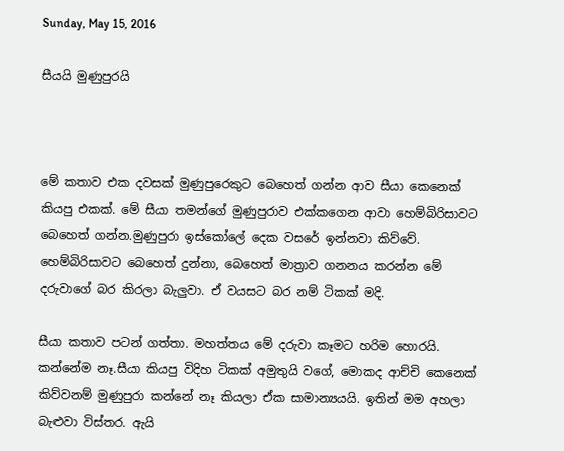Sunday, May 15, 2016

සීයයි මුණුපුරයි



මේ කතාව එක දවසක් මුණුපුරෙකුට බෙහෙත් ගන්න ආව සීයා කෙනෙක් කියපු එකක්. මේ සීයා තමන්ගේ මුණුපුරාව එක්කගෙන ආවා හෙම්බිරිසාවට බෙහෙත් ගන්න.මුණුපුරා ඉස්කෝලේ දෙක වසරේ ඉන්නවා කිව්වේ. හෙම්බිරිසාවට බෙහෙත් දුන්නා, බෙහෙත් මාත්‍රාව ගනනය කරන්න මේ දරුවාගේ බර කිරලා බැලුවා. ඒ වයසට බර නම් ටිකක් මදි.

සීයා කතාව පටන් ගත්තා. මහත්තය මේ දරුවා කෑමට හරිම හොරයි. කන්නේම නෑ.සීයා කියපු විදිහ ටිකක් අමුතුයි වගේ, මොකද ආච්චි කෙනෙක් කිව්වනම් මුණුපුරා කන්නේ නෑ කියලා ඒක සාමාන්‍යයයි. ඉතින් මම අහලා බැළුවා විස්තර. ඇයි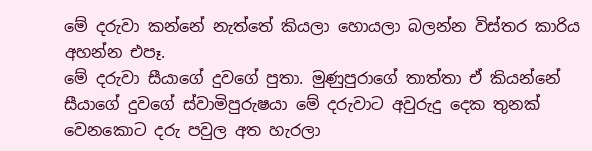මේ දරුවා කන්නේ නැත්තේ කියලා හොයලා බලන්න විස්තර කාරිය අහන්න එපෑ.
මේ දරුවා සීයාගේ දුවගේ පුතා. මුණුපුරාගේ තාත්තා ඒ කියන්නේ සීයාගේ දුවගේ ස්වාමිපුරුෂයා මේ දරුවාට අවුරුදු දෙක තුනක් වෙනකොට දරු පවුල අත හැරලා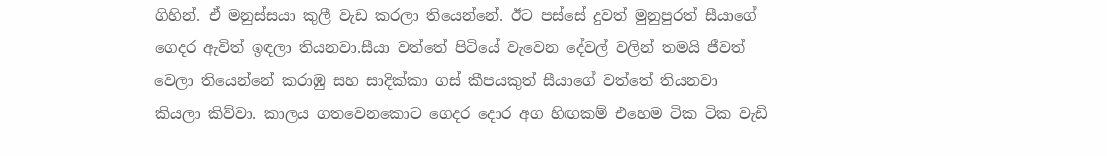ගිහින්. ඒ මනුස්සයා කුලී වැඩ කරලා තියෙන්නේ. ඊට පස්සේ දුවත් මුනුපුරත් සීයාගේ ගෙදර ඇවිත් ඉඳලා තියනවා.සීයා වත්තේ පිටියේ වැවෙන දේවල් වලින් තමයි ජීවත් වෙලා තියෙන්නේ කරාඹු සහ සාදික්කා ගස් කීපයකුත් සීයාගේ වත්තේ තියනවා කියලා කිව්වා. කාලය ගතවෙනකොට ගෙදර දොර අග හිඟකම් එහෙම ටික ටික වැඩි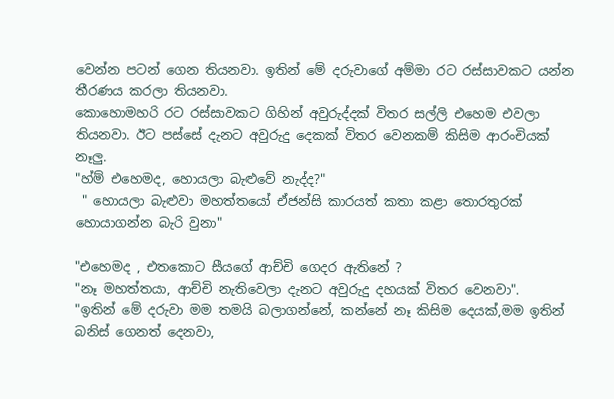වෙන්න පටන් ගෙන තියනවා. ඉතින් මේ දරුවාගේ අම්මා රට රස්සාවකට යන්න තීරණය කරලා තියනවා.
කොහොමහරි රට රස්සාවකට ගිහින් අවුරුද්දක් විතර සල්ලි එහෙම එවලා තියනවා. ඊට පස්සේ දැනට අවුරුදු දෙකක් විතර වෙනකම් කිසිම ආරංචියක් නෑලු.
"හ්ම් එහෙමද, හොයලා බැළුවේ නැද්ද?"
 " හොයලා බැළුවා මහත්තයෝ ඒජන්සි කාරයත් කතා කළා තොරතුරක් හොයාගන්න බැරි වුනා"

"එහෙමද , එතකොට සීයගේ ආච්චි ගෙදර ඇතිනේ ?
"නෑ මහත්තයා, ආච්චි නැතිවෙලා දැනට අවුරුදු දහයක් විතර වෙනවා".
"ඉතින් මේ දරුවා මම තමයි බලාගන්නේ, කන්නේ නෑ කිසිම දෙයක්,මම ඉතින් බනිස් ගෙනත් දෙනවා,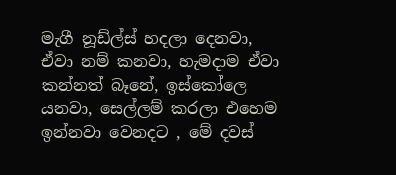මැගී නූඩ්ල්ස් හදලා දෙනවා, ඒවා නම් කනවා, හැමදාම ඒවා කන්නත් බෑනේ, ඉස්කෝලෙ යනවා, සෙල්ලම් කරලා එහෙම ඉන්නවා වෙනදට , මේ දවස්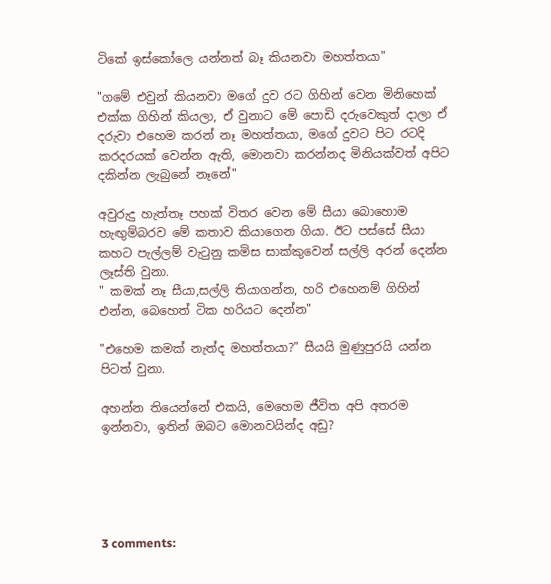ටිකේ ඉස්කෝලෙ යන්නත් බෑ කියනවා මහත්තයා"

"ගමේ එවුන් කියනවා මගේ දුව රට ගිහින් වෙන මිනිහෙක් එක්ක ගිහින් කියලා, ඒ වුනාට මේ පොඩි දරුවෙකුත් දාලා ඒ දරුවා එහෙම කරන් නෑ මහත්තයා, මගේ දුවට පිට රටදි කරදරයක් වෙන්න ඇති, මොනවා කරන්නද මිනියක්වත් අපිට දකින්න ලැබුනේ නෑනේ"

අවුරුදු හැත්තෑ පහක් විතර වෙන මේ සීයා බොහොම හැඟුම්බරව මේ කතාව කියාගෙන ගියා. ඊට පස්සේ සීයා කහට පැල්ලම් වැටුනු කමිස සාක්කුවෙන් සල්ලි අරන් දෙන්න ලෑස්ති වුනා.
" කමක් නෑ සීයා,සල්ලි තියාගන්න, හරි එහෙනම් ගිහින් එන්න, බෙහෙත් ටික හරියට දෙන්න"

"එහෙම කමක් නැත්ද මහත්තයා?" සීයයි මුණුපුරයි යන්න පිටත් වුනා.

අහන්න තියෙන්නේ එකයි, මෙහෙම ජීවිත අපි අතරම ඉන්නවා, ඉතින් ඔබට මොනවයින්ද අඩු?





3 comments: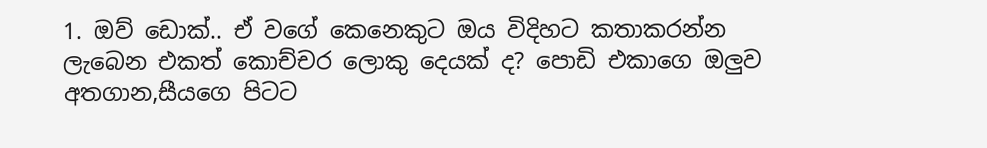1. ඔව් ඩොක්.. ඒ වගේ කෙනෙකුට ඔය විදිහට කතාකරන්න ලැබෙන එකත් කොච්චර ලොකු දෙයක් ද? පොඩි එකාගෙ ඔලුව අතගාන,සීයගෙ පිටට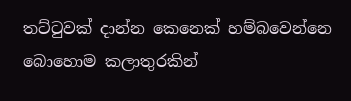තට්ටුවක් දාන්න කෙනෙක් හම්බවෙන්නෙ බොහොම කලාතුරකින්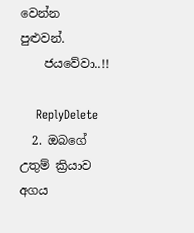වෙන්න පුළුවන්.
    ජයවේවා..!!

    ReplyDelete
  2. ඔබගේ උතුම් ක්‍රියාව අගය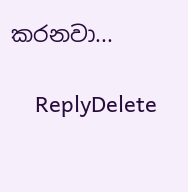කරනවා...

    ReplyDelete